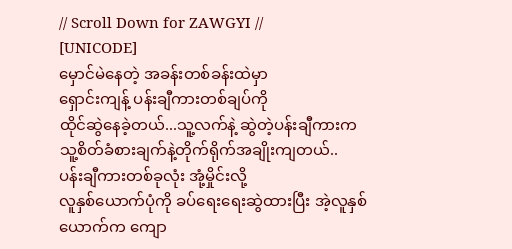// Scroll Down for ZAWGYI //
[UNICODE]
မှောင်မဲနေတဲ့ အခန်းတစ်ခန်းထဲမှာ
ရှောင်းကျန့် ပန်းချီကားတစ်ချပ်ကို
ထိုင်ဆွဲနေခဲ့တယ်...သူ့လက်နဲ့ ဆွဲတဲ့ပန်းချီကားက သူ့စိတ်ခံစားချက်နဲ့တိုက်ရိုက်အချိုးကျတယ်..
ပန်းချီကားတစ်ခုလုံး အုံ့မှိုင်းလို့
လူနှစ်ယောက်ပုံကို ခပ်ရေးရေးဆွဲထားပြီး အဲ့လူနှစ်ယောက်က ကျော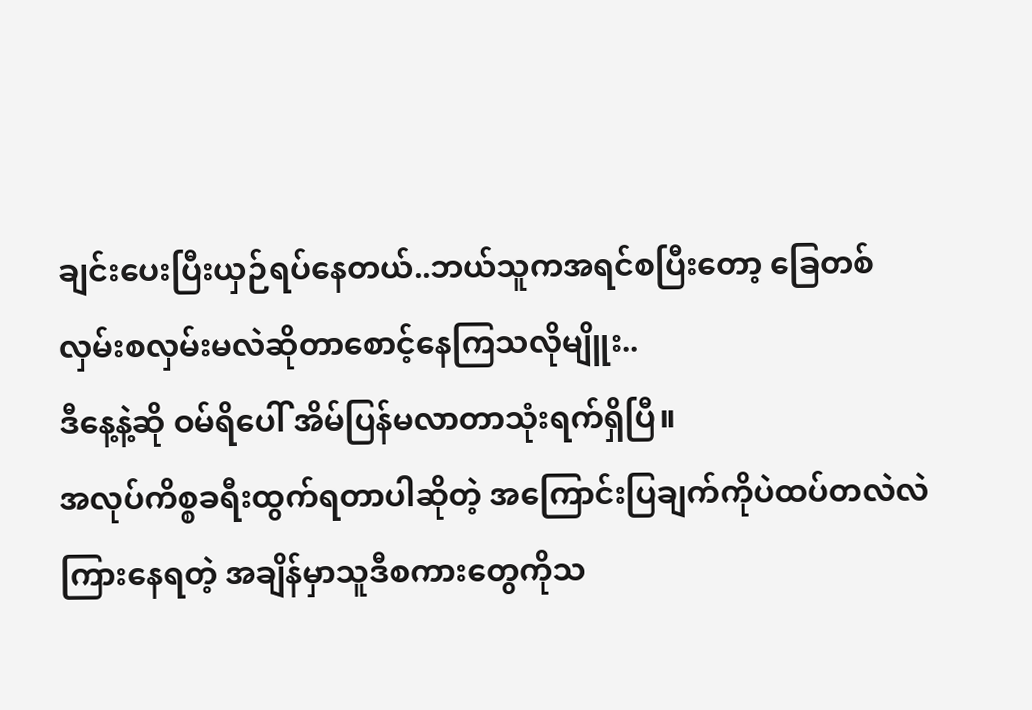ချင်းပေးပြီးယှဉ်ရပ်နေတယ်..ဘယ်သူကအရင်စပြီးတော့ ခြေတစ်လှမ်းစလှမ်းမလဲဆိုတာစောင့်နေကြသလိုမျိူး..
ဒီနေ့နဲ့ဆို ဝမ်ရိပေါ် အိမ်ပြန်မလာတာသုံးရက်ရှိပြီ။
အလုပ်ကိစ္စခရီးထွက်ရတာပါဆိုတဲ့ အကြောင်းပြချက်ကိုပဲထပ်တလဲလဲ
ကြားနေရတဲ့ အချိန်မှာသူဒီစကားတွေကိုသ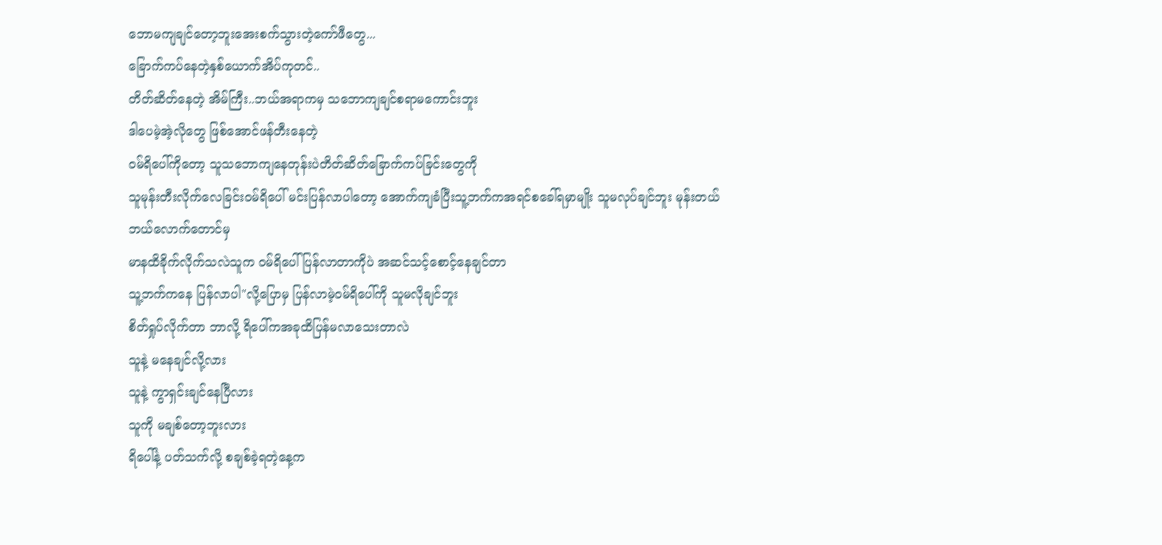ဘောမကျချင်တော့ဘူးအေးစက်သွားတဲ့ကော်ဖီတွေ...
ခြောက်ကပ်နေတဲ့နှစ်ယောက်အိပ်ကုတင်..
တိတ်ဆိတ်နေတဲ့ အိမ်ကြီး..ဘယ်အရာကမှ သဘောကျချင်စရာမကောင်းဘူး
ဒါပေမဲ့အဲ့လိုတွေ ဖြစ်အောင်ဖန်တီးနေတဲ့
ဝမ်ရိပေါ်ကိုတော့ သူသဘောကျနေတုန်းပဲတိတ်ဆိတ်ခြောက်ကပ်ခြင်းတွေကို
သူမုန်းတီးလိုက်လေခြင်းဝမ်ရိပေါ် မင်းပြန်လာပါတော့ အောက်ကျခံပြီးသူ့ဘက်ကအရင်စခေါ်ရမှာမျိုး သူမလုပ်ချင်ဘူး မုန်းတယ်
ဘယ်လောက်တောင်မှ
မာနထိခိုက်လိုက်သလဲသူက ဝမ်ရိပေါ် ပြန်လာတာကိုပဲ အဆင်သင့်စောင့်နေချင်တာ
သူ့ဘက်ကနေ ပြန်လာပါ"လို့ပြောမှ ပြန်လာမဲ့ဝမ်ရိပေါ်ကို သူမလိုချင်ဘူး
စိတ်ရှုပ်လိုက်တာ ဘာလို့ ရိပေါ်ကအခုထိပြန်မလာသေးတာလဲ
သူနဲ့ မနေချင်လို့လား
သူနဲ့ ကွာရှင်းချင်နေပြီလား
သူကို မချစ်တော့ဘူးလား
ရိပေါ်နဲ့ ပတ်သက်လို့ စချစ်ခဲ့ရတဲ့နေ့က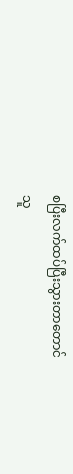စပြီးလက်ထပ်ပြီးသွားတာတောင်
သူ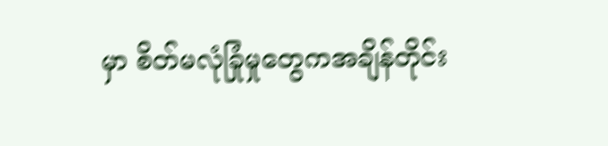မှာ စိတ်မလုံခြုံမှုတွေကအချိန်တိုင်း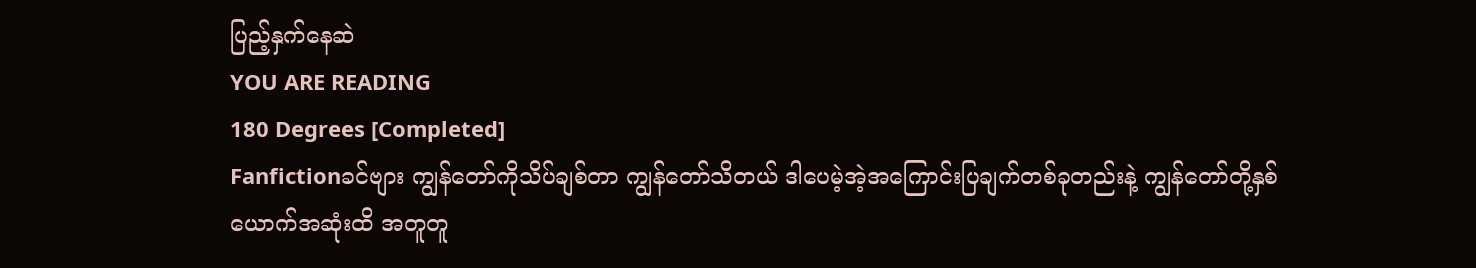ပြည့်နှက်နေဆဲ
YOU ARE READING
180 Degrees [Completed]
Fanfictionခင်ဗျား ကျွန်တော်ကိုသိပ်ချစ်တာ ကျွန်တော်သိတယ် ဒါပေမဲ့အဲ့အကြောင်းပြချက်တစ်ခုတည်းနဲ့ ကျွန်တော်တို့နှစ်ယောက်အဆုံးထိ အတူတူ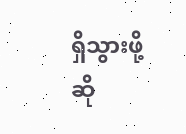ရှိသွားဖို့ဆို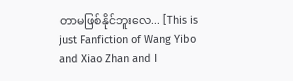တာမဖြစ်နိုင်ဘူးလေ... [This is just Fanfiction of Wang Yibo and Xiao Zhan and I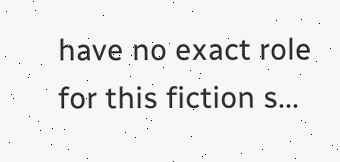have no exact role for this fiction s...